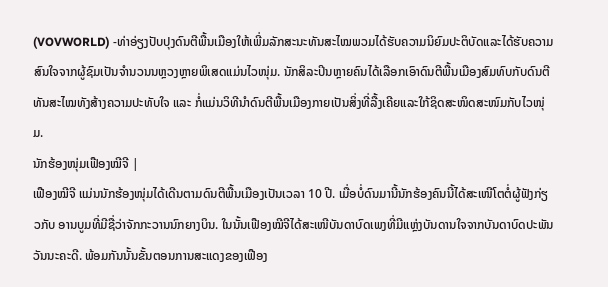(VOVWORLD) -ທ່າອ່ຽງປັບປຸງດົນຕີພື້ນເມືອງໃຫ້ເພີ່ມລັກສະນະທັນສະໄໝພວມໄດ້ຮັບຄວາມນິຍົມປະຕິບັດແລະໄດ້ຮັບຄວາມສົນໃຈຈາກຜູ້ຊົມເປັນຈຳນວນນຫຼວງຫຼາຍພິເສດແມ່ນໄວໜຸ່ມ. ນັກສິລະປິນຫຼາຍຄົນໄດ້ເລືອກເອົາດົນຕີພື້ນເມືອງສົມທົບກັບດົນຕີທັນສະໄໝທັງສ້າງຄວາມປະທັບໃຈ ແລະ ກໍ່ແມ່ນວິທີນຳດົນຕີພື້ນເມືອງກາຍເປັນສິ່ງທີ່ລື້ງເຄີຍແລະໃກ້ຊິດສະໜິດສະໜົມກັບໄວໜຸ່ມ.
ນັກຮ້ອງໜຸ່ມເຟືອງໝີຈີ |
ເຟືອງໝີຈີ ແມ່ນນັກຮ້ອງໜຸ່ມໄດ້ເດີນຕາມດົນຕີພື້ນເມືອງເປັນເວລາ 10 ປີ. ເມື່ອບໍ່ດົນມານີ້ນັກຮ້ອງຄົນນີ້ໄດ້ສະເໜີໂຕຕໍ່ຜູ້ຟັງກ່ຽວກັບ ອານບູມທີ່ມີຊື່ວ່າຈັກກະວານນົກຍາງບິນ. ໃນນັ້ນເຟືອງໝີຈີໄດ້ສະເໜີບັນດາບົດເພງທີ່ມີແຫຼ່ງບັນດານໃຈຈາກບັນດາບົດປະພັນວັນນະຄະດີ. ພ້ອມກັນນັ້ນຂັ້ນຕອນການສະແດງຂອງເຟືອງ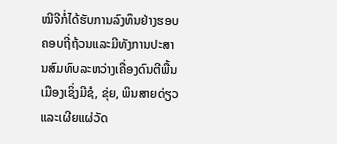ໝີຈີກໍ່ໄດ້ຮັບການລົງທຶນຢ່າງຮອບຄອບຖີ່ຖ້ວນແລະມີທັງການປະສານສົມທົບລະຫວ່າງເຄື່ອງດົນຕີພື້ນເມືອງເຊິ່ງມີຊໍ, ຂຸ່ຍ, ພິນສາຍດ່ຽວແລະເຜີຍແຜ່ວັດ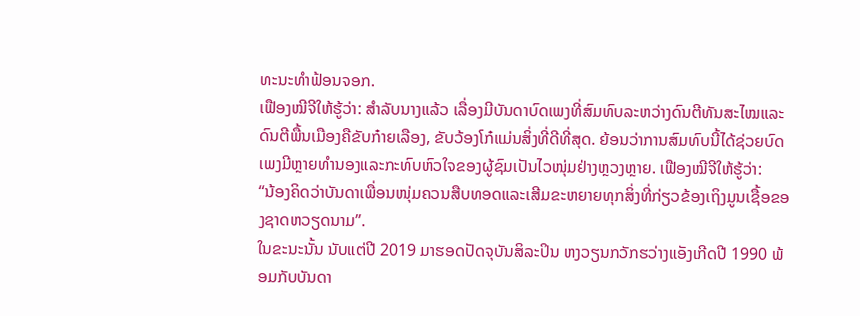ທະນະທຳຟ້ອນຈອກ.
ເຟືອງໝີຈີໃຫ້ຮູ້ວ່າ: ສຳລັບນາງແລ້ວ ເລື່ອງມີບັນດາບົດເພງທີ່ສົມທົບລະຫວ່າງດົນຕີທັນສະໄໝແລະດົນຕີພື້ນເມືອງຄືຂັບກ໋າຍເລືອງ, ຂັບວ້ອງໂກ໋ແມ່ນສິ່ງທີ່ດີທີ່ສຸດ. ຍ້ອນວ່າການສົມທົບນີ້ໄດ້ຊ່ວຍບົດເພງມີຫຼາຍທຳນອງແລະກະທົບຫົວໃຈຂອງຜູ້ຊົມເປັນໄວໜຸ່ມຢ່າງຫຼວງຫຼາຍ. ເຟືອງໝີຈີໃຫ້ຮູ້ວ່າ:
“ນ້ອງຄິດວ່າບັນດາເພື່ອນໜຸ່ມຄວນສືບທອດແລະເສີມຂະຫຍາຍທຸກສິ່ງທີ່ກ່ຽວຂ້ອງເຖິງມູນເຊື້ອຂອງຊາດຫວຽດນາມ”.
ໃນຂະນະນັ້ນ ນັບແຕ່ປີ 2019 ມາຮອດປັດຈຸບັນສິລະປິນ ຫງວຽນກວັກຮວ່າງແອັງເກີດປີ 1990 ພ້ອມກັບບັນດາ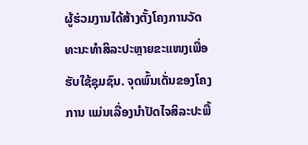ຜູ້ຮ່ວມງານໄດ້ສ້າງຕັ້ງໂຄງການວັດທະນະທຳສິລະປະຫຼາຍຂະແໜງເພື່ອຮັບໃຊ້ຊຸມຊົນ. ຈຸດພົ້ນເດັ່ນຂອງໂຄງການ ແມ່ນເລື່ອງນຳປັດໄຈສິລະປະພື້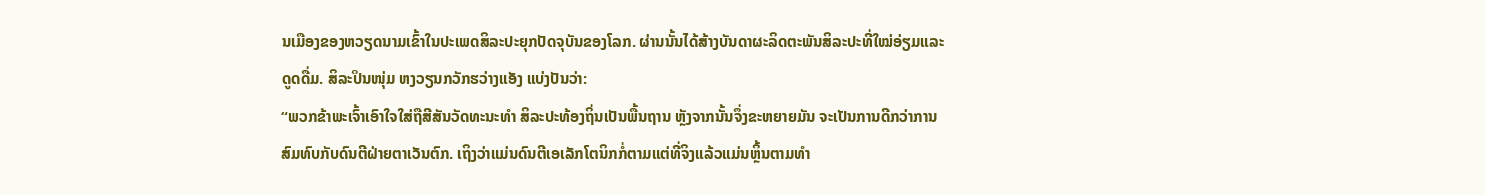ນເມືອງຂອງຫວຽດນາມເຂົ້າໃນປະເພດສິລະປະຍຸກປັດຈຸບັນຂອງໂລກ. ຜ່ານນັ້ນໄດ້ສ້າງບັນດາຜະລິດຕະພັນສິລະປະທີ່ໃໝ່ອ່ຽມແລະດູດດື່ມ. ສິລະປິນໜຸ່ມ ຫງວຽນກວັກຮວ່າງແອັງ ແບ່ງປັນວ່າ:
“ພວກຂ້າພະເຈົ້າເອົາໃຈໃສ່ຖືສີສັນວັດທະນະທຳ ສິລະປະທ້ອງຖິ່ນເປັນພື້ນຖານ ຫຼັງຈາກນັ້ນຈຶ່ງຂະຫຍາຍມັນ ຈະເປັນການດີກວ່າການສົມທົບກັບດົນຕີຝ່າຍຕາເວັນຕົກ. ເຖິງວ່າແມ່ນດົນຕີເອເລັກໂຕນິກກໍ່ຕາມແຕ່ທີ່ຈິງແລ້ວແມ່ນຫຼິ້ນຕາມທຳ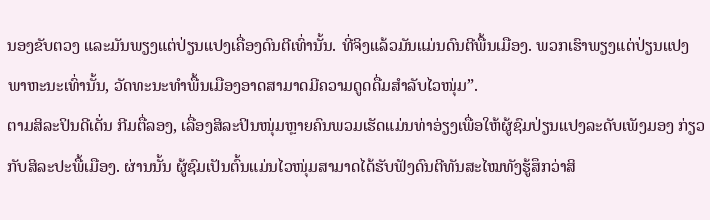ນອງຂັບຕວງ ແລະມັນພຽງແຕ່ປ່ຽນແປງເຄື່ອງດົນຕີເທົ່ານັ້ນ. ທີ່ຈິງແລ້ວມັນແມ່ນດົນຕີພື້ນເມືອງ. ພວກເຮົາພຽງແຕ່ປ່ຽນແປງພາຫະນະເທົ່ານັ້ນ, ວັດທະນະທຳພື້ນເມືອງອາດສາມາດມີຄວາມດູດດື່ມສຳລັບໄວໜຸ່ມ”.
ຕາມສິລະປິນດີເດັ່ນ ກີມຕື່ລອງ, ເລື່ອງສິລະປິນໜຸ່ມຫຼາຍຄົນພວມເຮັດແມ່ນທ່າອ່ຽງເພື່ອໃຫ້ຜູ້ຊົມປ່ຽນແປງລະດັບເພັງມອງ ກ່ຽວກັບສິລະປະພື້ເມືອງ. ຜ່ານນັ້ນ ຜູ້ຊົມເປັນຕົ້ນແມ່ນໄວໜຸ່ມສາມາດໄດ້ຮັບຟັງດົນຕີທັນສະໄໝທັງຮູ້ສຶກວ່າສິ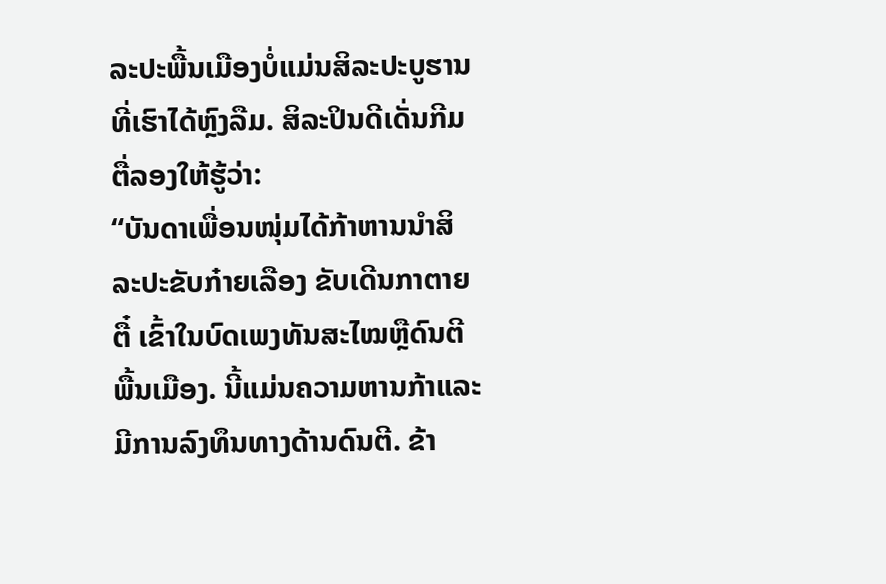ລະປະພື້ນເມືອງບໍ່ແມ່ນສິລະປະບູຮານທີ່ເຮົາໄດ້ຫຼົງລືມ. ສິລະປິນດີເດັ່ນກີມຕື່ລອງໃຫ້ຮູ້ວ່າ:
“ບັນດາເພື່ອນໜຸ່ມໄດ້ກ້າຫານນຳສິລະປະຂັບກ໋າຍເລືອງ ຂັບເດີນກາຕາຍຕື໋ ເຂົ້າໃນບົດເພງທັນສະໄໝຫຼືດົນຕີພື້ນເມືອງ. ນີ້ແມ່ນຄວາມຫານກ້າແລະມີການລົງທຶນທາງດ້ານດົນຕີ. ຂ້າ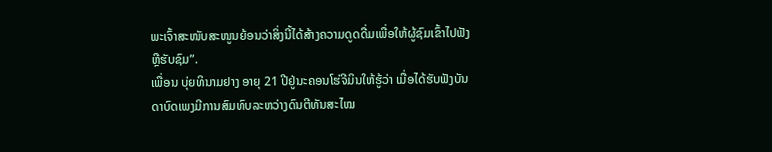ພະເຈົ້າສະໜັບສະໜູນຍ້ອນວ່າສິ່ງນີ້ໄດ້ສ້າງຄວາມດູດດື່ມເພື່ອໃຫ້ຜູ້ຊົມເຂົ້າໄປຟັງຫຼືຮັບຊົມ”.
ເພື່ອນ ບຸ່ຍທິນາມຢາງ ອາຍຸ 21 ປີຢູ່ນະຄອນໂຮ່ຈີມິນໃຫ້ຮູ້ວ່າ ເມື່ອໄດ້ຮັບຟັງບັນດາບົດເພງມີການສົມທົບລະຫວ່າງດົນຕີທັນສະໄໝ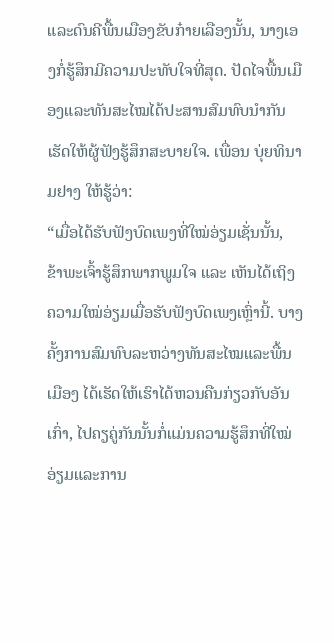ແລະດົນຄີພື້ນເມືອງຂັບກ໋າຍເລືອງນັ້ນ, ນາງເອງກໍ່ຮູ້ສຶກມີຄວາມປະທັບໃຈທີ່ສຸດ. ປັດໄຈພື້ນເມືອງແລະທັນສະໄໝໄດ້ປະສານສົມທົບນຳກັນເຮັດໃຫ້ຜູ້ຟັງຮູ້ສຶກສະບາຍໃຈ. ເພື່ອນ ບຸ່ຍທິນາມຢາງ ໃຫ້ຮູ້ວ່າ:
“ເມື່ອໄດ້ຮັບຟັງບົດເພງທີ່ໃໝ່ອ່ຽມເຊັ່ນນັ້ນ, ຂ້າພະເຈົ້າຮູ້ສຶກພາກພູມໃຈ ແລະ ເຫັນໄດ້ເຖິງຄວາມໃໝ່ອ່ຽມເມື່ອຮັບຟັງບົດເພງເຫຼົ່ານີ້. ບາງຄັ້ງການສົມທົບລະຫວ່າງທັນສະໄໝແລະພື້ນເມືອງ ໄດ້ເຮັດໃຫ້ເຮົາໄດ້ຫວນຄືນກ່ຽວກັບອັນເກົ່າ, ໄປຄຽຄູ່ກັນນັ້ນກໍ່ແມ່ນຄວາມຮູ້ສຶກທີ່ໃໝ່ອ່ຽມແລະການ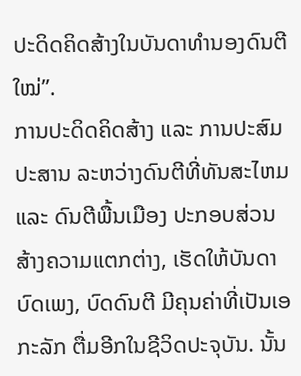ປະດິດຄິດສ້າງໃນບັນດາທຳນອງດົນຕີໃໝ່”.
ການປະດິດຄິດສ້າງ ແລະ ການປະສົມປະສານ ລະຫວ່າງດົນຕີທີ່ທັນສະໄຫມ ແລະ ດົນຕີພື້ນເມືອງ ປະກອບສ່ວນສ້າງຄວາມແຕກຕ່າງ, ເຮັດໃຫ້ບັນດາບົດເພງ, ບົດດົນຕີ ມີຄຸນຄ່າທີ່ເປັນເອກະລັກ ຕື່ມອີກໃນຊີວິດປະຈຸບັນ. ນັ້ນ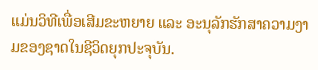ແມ່ນວິທີເພື່ອເສີມຂະຫຍາຍ ແລະ ອະນຸລັກຮັກສາຄວາມງາມຂອງຊາດໃນຊີວິດຍຸກປະຈຸບັນ.